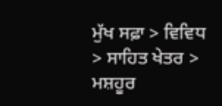ਮੁੱਖ ਸਫ਼ਾ > ਵਿਵਿਧ > ਸਾਹਿਤ ਖੇਤਰ > ਮਸ਼ਹੂਰ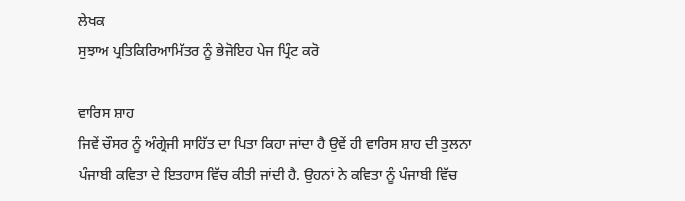ਲੇਖਕ
ਸੁਝਾਅ ਪ੍ਰਤਿਕਿਰਿਆਮਿੱਤਰ ਨੂੰ ਭੇਜੋਇਹ ਪੇਜ ਪ੍ਰਿੰਟ ਕਰੋ

ਵਾਰਿਸ ਸ਼ਾਹ
ਜਿਵੇਂ ਚੌਸਰ ਨੂੰ ਅੰਗ੍ਰੇਜੀ ਸਾਹਿੱਤ ਦਾ ਪਿਤਾ ਕਿਹਾ ਜਾਂਦਾ ਹੈ ਉਵੇਂ ਹੀ ਵਾਰਿਸ ਸ਼ਾਹ ਦੀ ਤੁਲਨਾ ਪੰਜਾਬੀ ਕਵਿਤਾ ਦੇ ਇਤਹਾਸ ਵਿੱਚ ਕੀਤੀ ਜਾਂਦੀ ਹੈ. ਉਹਨਾਂ ਨੇ ਕਵਿਤਾ ਨੂੰ ਪੰਜਾਬੀ ਵਿੱਚ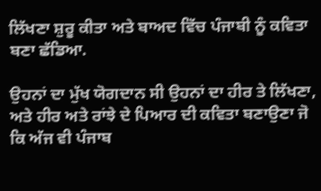ਲਿੱਖਣਾ ਸ਼ੁਰੂ ਕੀਤਾ ਅਤੇ ਬਾਅਦ ਵਿੱਚ ਪੰਜਾਬੀ ਨੂੰ ਕਵਿਤਾ ਬਣਾ ਛੱਡਿਆ.

ਉਹਨਾਂ ਦਾ ਮੁੱਖ ਯੋਗਦਾਨ ਸੀ ਉਹਨਾਂ ਦਾ ਹੀਰ ਤੇ ਲਿੱਖਣਾ, ਅਤੇ ਹੀਰ ਅਤੇ ਰਾਂਝੇ ਦੇ ਪਿਆਰ ਦੀ ਕਵਿਤਾ ਬਣਾਉਣਾ ਜੋ ਕਿ ਅੱਜ ਵੀ ਪੰਜਾਬ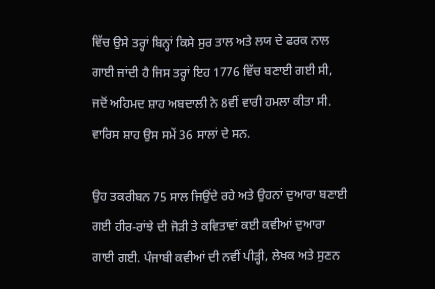ਵਿੱਚ ਉਸੇ ਤਰ੍ਹਾਂ ਬਿਨ੍ਹਾਂ ਕਿਸੇ ਸੁਰ ਤਾਲ ਅਤੇ ਲਯ ਦੇ ਫਰਕ ਨਾਲ ਗਾਈ ਜਾਂਦੀ ਹੈ ਜਿਸ ਤਰ੍ਹਾਂ ਇਹ 1776 ਵਿੱਚ ਬਣਾਈ ਗਈ ਸੀ, ਜਦੋਂ ਅਹਿਮਦ ਸ਼ਾਹ ਅਬਦਾਲੀ ਨੇ 8ਵੀਂ ਵਾਰੀ ਹਮਲਾ ਕੀਤਾ ਸੀ. ਵਾਰਿਸ ਸ਼ਾਹ ਉਸ ਸਮੇਂ 36 ਸਾਲਾਂ ਦੇ ਸਨ.

ਉਹ ਤਕਰੀਬਨ 75 ਸਾਲ ਜਿਉਂਦੇ ਰਹੇ ਅਤੇ ਉਹਨਾਂ ਦੁਆਰਾ ਬਣਾਈ ਗਈ ਹੀਰ-ਰਾਂਝੇ ਦੀ ਜੋੜੀ ਤੇ ਕਵਿਤਾਵਾਂ ਕਈ ਕਵੀਆਂ ਦੁਆਰਾ ਗਾਈ ਗਈ. ਪੰਜਾਬੀ ਕਵੀਆਂ ਦੀ ਨਵੀਂ ਪੀੜ੍ਹੀ, ਲੇਖਕ ਅਤੇ ਸੁਣਨ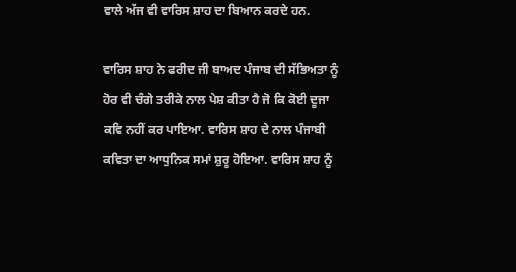ਵਾਲੇ ਅੱਜ ਵੀ ਵਾਰਿਸ ਸ਼ਾਹ ਦਾ ਬਿਆਨ ਕਰਦੇ ਹਨ.

ਵਾਰਿਸ ਸ਼ਾਹ ਨੇ ਫਰੀਦ ਜੀ ਬਾਅਦ ਪੰਜਾਬ ਦੀ ਸੱਭਿਅਤਾ ਨੂੰ ਹੋਰ ਵੀ ਚੰਗੇ ਤਰੀਕੇ ਨਾਲ ਪੇਸ਼ ਕੀਤਾ ਹੈ ਜੋ ਕਿ ਕੋਈ ਦੂਜਾ ਕਵਿ ਨਹੀਂ ਕਰ ਪਾਇਆ. ਵਾਰਿਸ ਸ਼ਾਹ ਦੇ ਨਾਲ ਪੰਜਾਬੀ ਕਵਿਤਾ ਦਾ ਆਧੁਨਿਕ ਸਮਾਂ ਸ਼ੁਰੂ ਹੋਇਆ. ਵਾਰਿਸ ਸ਼ਾਹ ਨੂੰ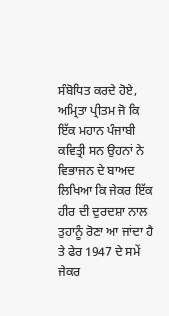ਸੰਬੋਧਿਤ ਕਰਦੇ ਹੋਏ, ਅਮ੍ਰਿਤਾ ਪ੍ਰੀਤਮ ਜੋ ਕਿ ਇੱਕ ਮਹਾਨ ਪੰਜਾਬੀ ਕਵਿਤ੍ਰੀ ਸਨ ਉਹਨਾਂ ਨੇ ਵਿਭਾਜਨ ਦੇ ਬਾਅਦ ਲਿਖਿਆ ਕਿ ਜੇਕਰ ਇੱਕ ਹੀਰ ਦੀ ਦੁਰਦਸ਼ਾ ਨਾਲ ਤੁਹਾਨੂੰ ਰੋਣਾ ਆ ਜਾਂਦਾ ਹੈ ਤੇ ਫੇਰ 1947 ਦੇ ਸਮੇਂ ਜੇਕਰ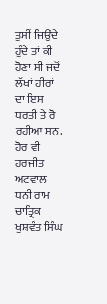ਤੁਸੀਂ ਜਿਉਂਦੇ ਹੁੰਦੇ ਤਾਂ ਕੀ ਹੋਣਾ ਸੀ ਜਦੋਂ ਲੱਖਾਂ ਹੀਰਾਂ ਦਾ ਇਸ ਧਰਤੀ ਤੇ ਰੋ ਰਹੀਆ ਸਨ.
ਹੋਰ ਵੀ
ਹਰਜੀਤ ਅਟਵਾਲ
ਧਨੀ ਰਾਮ ਚਾਤ੍ਰਿਕ
ਖੁਸ਼ਵੰਤ ਸਿੰਘ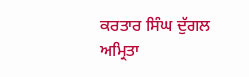ਕਰਤਾਰ ਸਿੰਘ ਦੁੱਗਲ
ਅਮ੍ਰਿਤਾ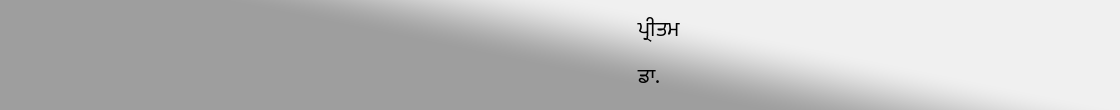ਪ੍ਰੀਤਮ
ਡਾ.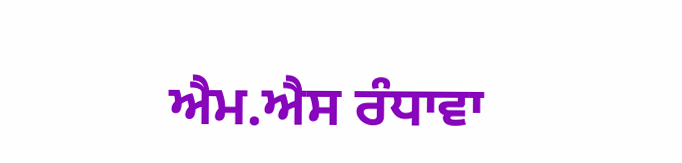ਐਮ.ਐਸ ਰੰਧਾਵਾ